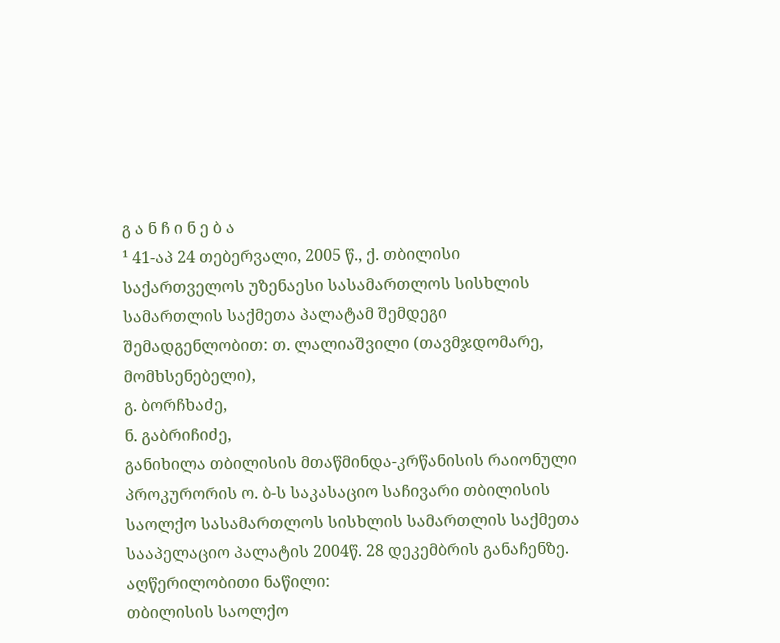გ ა ნ ჩ ი ნ ე ბ ა
¹ 41-აპ 24 თებერვალი, 2005 წ., ქ. თბილისი
საქართველოს უზენაესი სასამართლოს სისხლის სამართლის საქმეთა პალატამ შემდეგი შემადგენლობით: თ. ლალიაშვილი (თავმჯდომარე, მომხსენებელი),
გ. ბორჩხაძე,
ნ. გაბრიჩიძე,
განიხილა თბილისის მთაწმინდა-კრწანისის რაიონული პროკურორის ო. ბ-ს საკასაციო საჩივარი თბილისის საოლქო სასამართლოს სისხლის სამართლის საქმეთა სააპელაციო პალატის 2004წ. 28 დეკემბრის განაჩენზე.
აღწერილობითი ნაწილი:
თბილისის საოლქო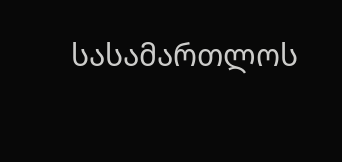სასამართლოს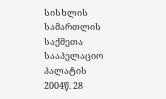სისხლის სამართლის საქმეთა სააპელაციო პალატის 2004წ. 28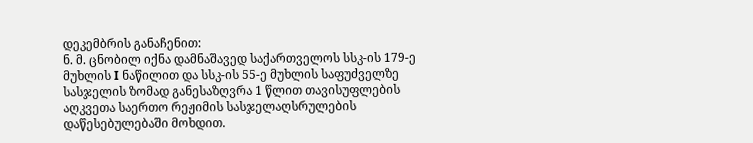დეკემბრის განაჩენით:
ნ. მ. ცნობილ იქნა დამნაშავედ საქართველოს სსკ-ის 179-ე მუხლის I ნაწილით და სსკ-ის 55-ე მუხლის საფუძველზე სასჯელის ზომად განესაზღვრა 1 წლით თავისუფლების აღკვეთა საერთო რეჟიმის სასჯელაღსრულების დაწესებულებაში მოხდით.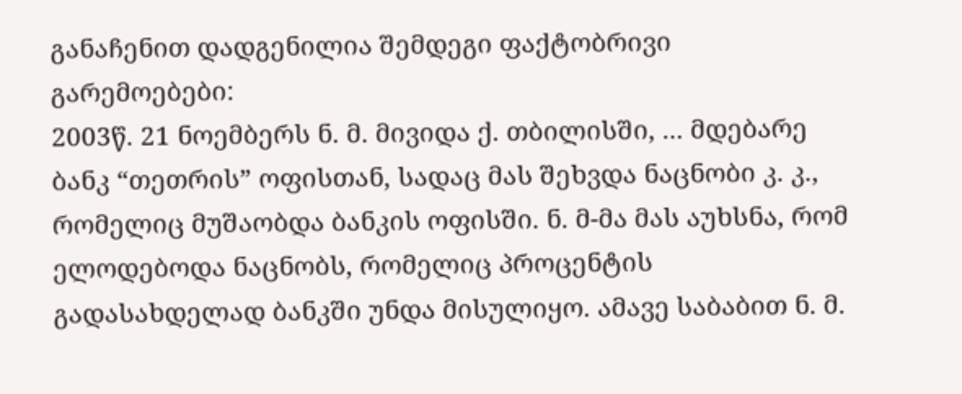განაჩენით დადგენილია შემდეგი ფაქტობრივი გარემოებები:
2003წ. 21 ნოემბერს ნ. მ. მივიდა ქ. თბილისში, ... მდებარე ბანკ “თეთრის” ოფისთან, სადაც მას შეხვდა ნაცნობი კ. კ., რომელიც მუშაობდა ბანკის ოფისში. ნ. მ-მა მას აუხსნა, რომ ელოდებოდა ნაცნობს, რომელიც პროცენტის გადასახდელად ბანკში უნდა მისულიყო. ამავე საბაბით ნ. მ.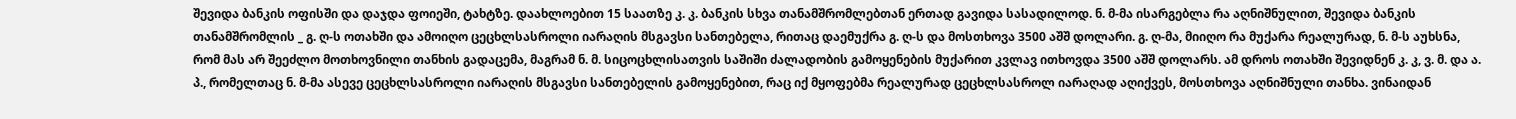შევიდა ბანკის ოფისში და დაჯდა ფოიეში, ტახტზე. დაახლოებით 15 საათზე კ. კ. ბანკის სხვა თანამშრომლებთან ერთად გავიდა სასადილოდ. ნ. მ-მა ისარგებლა რა აღნიშნულით, შევიდა ბანკის თანამშრომლის _ გ. ღ-ს ოთახში და ამოიღო ცეცხლსასროლი იარაღის მსგავსი სანთებელა, რითაც დაემუქრა გ. ღ-ს და მოსთხოვა 3500 აშშ დოლარი. გ. ღ-მა, მიიღო რა მუქარა რეალურად, ნ. მ-ს აუხსნა, რომ მას არ შეეძლო მოთხოვნილი თანხის გადაცემა, მაგრამ ნ. მ. სიცოცხლისათვის საშიში ძალადობის გამოყენების მუქარით კვლავ ითხოვდა 3500 აშშ დოლარს. ამ დროს ოთახში შევიდნენ კ. კ, ვ. მ. და ა. პ., რომელთაც ნ. მ-მა ასევე ცეცხლსასროლი იარაღის მსგავსი სანთებელის გამოყენებით, რაც იქ მყოფებმა რეალურად ცეცხლსასროლ იარაღად აღიქვეს, მოსთხოვა აღნიშნული თანხა. ვინაიდან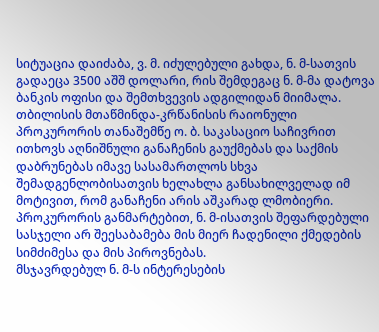სიტუაცია დაიძაბა, ვ. მ. იძულებული გახდა, ნ. მ-სათვის გადაეცა 3500 აშშ დოლარი, რის შემდეგაც ნ. მ-მა დატოვა ბანკის ოფისი და შემთხვევის ადგილიდან მიიმალა.
თბილისის მთაწმინდა-კრწანისის რაიონული პროკურორის თანაშემწე ო. ბ. საკასაციო საჩივრით ითხოვს აღნიშნული განაჩენის გაუქმებას და საქმის დაბრუნებას იმავე სასამართლოს სხვა შემადგენლობისათვის ხელახლა განსახილველად იმ მოტივით, რომ განაჩენი არის აშკარად ლმობიერი. პროკურორის განმარტებით, ნ. მ-ისათვის შეფარდებული სასჯელი არ შეესაბამება მის მიერ ჩადენილი ქმედების სიმძიმესა და მის პიროვნებას.
მსჯავრდებულ ნ. მ-ს ინტერესების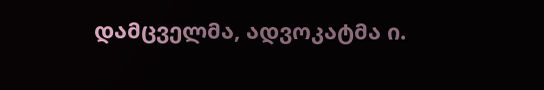დამცველმა, ადვოკატმა ი.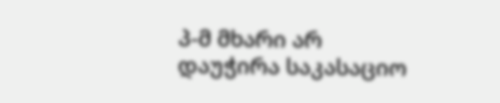პ-მ მხარი არ დაუჭირა საკასაციო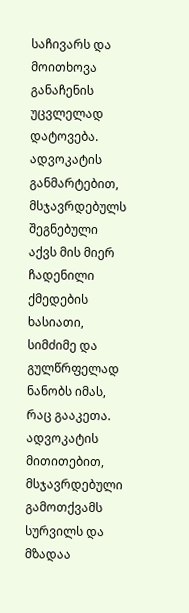საჩივარს და მოითხოვა განაჩენის უცვლელად დატოვება. ადვოკატის განმარტებით, მსჯავრდებულს შეგნებული აქვს მის მიერ ჩადენილი ქმედების ხასიათი, სიმძიმე და გულწრფელად ნანობს იმას, რაც გააკეთა. ადვოკატის მითითებით, მსჯავრდებული გამოთქვამს სურვილს და მზადაა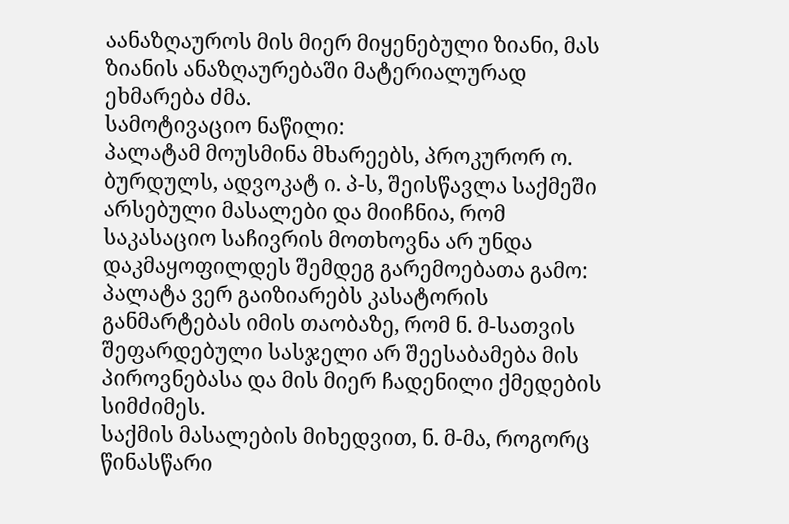აანაზღაუროს მის მიერ მიყენებული ზიანი, მას ზიანის ანაზღაურებაში მატერიალურად ეხმარება ძმა.
სამოტივაციო ნაწილი:
პალატამ მოუსმინა მხარეებს, პროკურორ ო. ბურდულს, ადვოკატ ი. პ-ს, შეისწავლა საქმეში არსებული მასალები და მიიჩნია, რომ საკასაციო საჩივრის მოთხოვნა არ უნდა დაკმაყოფილდეს შემდეგ გარემოებათა გამო:
პალატა ვერ გაიზიარებს კასატორის განმარტებას იმის თაობაზე, რომ ნ. მ-სათვის შეფარდებული სასჯელი არ შეესაბამება მის პიროვნებასა და მის მიერ ჩადენილი ქმედების სიმძიმეს.
საქმის მასალების მიხედვით, ნ. მ-მა, როგორც წინასწარი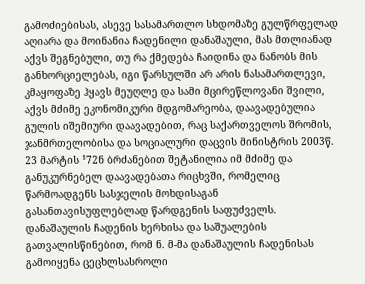გამოძიებისას, ასევე სასამართლო სხდომაზე გულწრფელად აღიარა და მოინანია ჩადენილი დანაშაული, მას მთლიანად აქვს შეგნებული, თუ რა ქმედება ჩაიდინა და ნანობს მის განხორციელებას, იგი წარსულში არ არის ნასამართლევი, კმაყოფაზე ჰყავს მეუღლე და სამი მცირეწლოვანი შვილი, აქვს მძიმე ეკონომიკური მდგომარეობა, დაავადებულია გულის იშემიური დაავადებით, რაც საქართველოს შრომის, ჯანმრთელობისა და სოციალური დაცვის მინისტრის 2003წ. 23 მარტის ¹72ნ ბრძანებით შეტანილია იმ მძიმე და განუკურნებელ დაავადებათა რიცხვში, რომელიც წარმოადგენს სასჯელის მოხდისაგან გასანთავისუფლებლად წარდგენის საფუძველს. დანაშაულის ჩადენის ხერხისა და საშუალების გათვალისწინებით, რომ ნ. მ-მა დანაშაულის ჩადენისას გამოიყენა ცეცხლსასროლი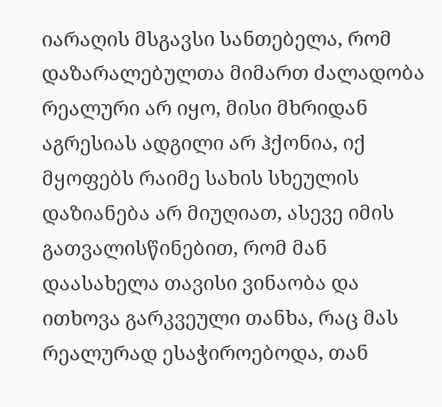იარაღის მსგავსი სანთებელა, რომ დაზარალებულთა მიმართ ძალადობა რეალური არ იყო, მისი მხრიდან აგრესიას ადგილი არ ჰქონია, იქ მყოფებს რაიმე სახის სხეულის დაზიანება არ მიუღიათ, ასევე იმის გათვალისწინებით, რომ მან დაასახელა თავისი ვინაობა და ითხოვა გარკვეული თანხა, რაც მას რეალურად ესაჭიროებოდა, თან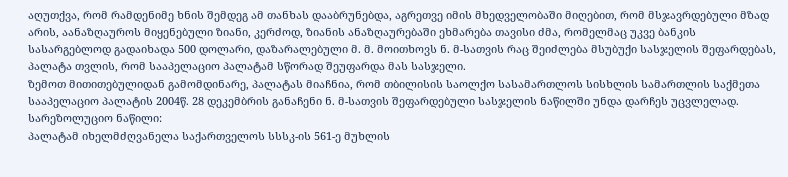აღუთქვა, რომ რამდენიმე ხნის შემდეგ ამ თანხას დააბრუნებდა, აგრეთვე იმის მხედველობაში მიღებით, რომ მსჯავრდებული მზად არის, აანაზღაუროს მიყენებული ზიანი, კერძოდ, ზიანის ანაზღაურებაში ეხმარება თავისი ძმა, რომელმაც უკვე ბანკის სასარგებლოდ გადაიხადა 500 დოლარი, დაზარალებული მ. მ. მოითხოვს ნ. მ-სათვის რაც შეიძლება მსუბუქი სასჯელის შეფარდებას, პალატა თვლის, რომ სააპელაციო პალატამ სწორად შეუფარდა მას სასჯელი.
ზემოთ მითითებულიდან გამომდინარე, პალატას მიაჩნია, რომ თბილისის საოლქო სასამართლოს სისხლის სამართლის საქმეთა სააპელაციო პალატის 2004წ. 28 დეკემბრის განაჩენი ნ. მ-სათვის შეფარდებული სასჯელის ნაწილში უნდა დარჩეს უცვლელად.
სარეზოლუციო ნაწილი:
პალატამ იხელმძღვანელა საქართველოს სსსკ-ის 561-ე მუხლის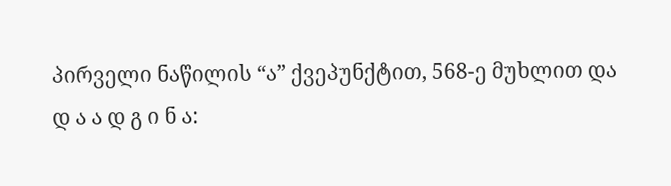პირველი ნაწილის “ა” ქვეპუნქტით, 568-ე მუხლით და
დ ა ა დ გ ი ნ ა: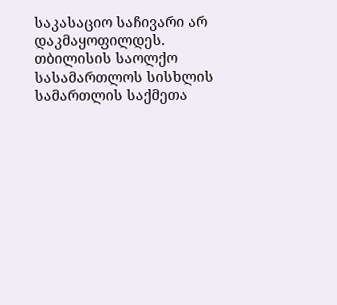საკასაციო საჩივარი არ დაკმაყოფილდეს.
თბილისის საოლქო სასამართლოს სისხლის სამართლის საქმეთა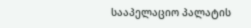სააპელაციო პალატის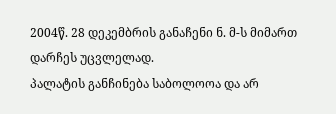2004წ. 28 დეკემბრის განაჩენი ნ. მ-ს მიმართ დარჩეს უცვლელად.
პალატის განჩინება საბოლოოა და არ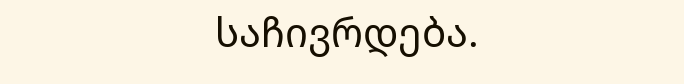საჩივრდება.